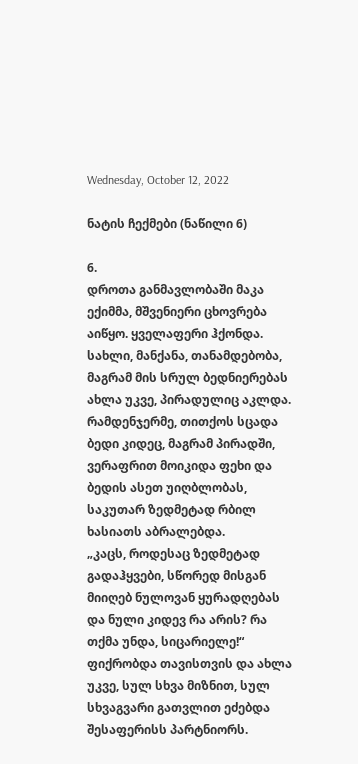Wednesday, October 12, 2022

ნატის ჩექმები (ნაწილი 6)

6.
დროთა განმავლობაში მაკა ექიმმა, მშვენიერი ცხოვრება აიწყო. ყველაფერი ჰქონდა. სახლი, მანქანა, თანამდებობა, მაგრამ მის სრულ ბედნიერებას ახლა უკვე, პირადულიც აკლდა. რამდენჯერმე, თითქოს სცადა ბედი კიდეც, მაგრამ პირადში, ვერაფრით მოიკიდა ფეხი და ბედის ასეთ უიღბლობას, საკუთარ ზედმეტად რბილ ხასიათს აბრალებდა.
„კაცს, როდესაც ზედმეტად გადაჰყვები, სწორედ მისგან მიიღებ ნულოვან ყურადღებას და ნული კიდევ რა არის? რა თქმა უნდა, სიცარიელე!“
ფიქრობდა თავისთვის და ახლა უკვე, სულ სხვა მიზნით, სულ სხვაგვარი გათვლით ეძებდა შესაფერისს პარტნიორს.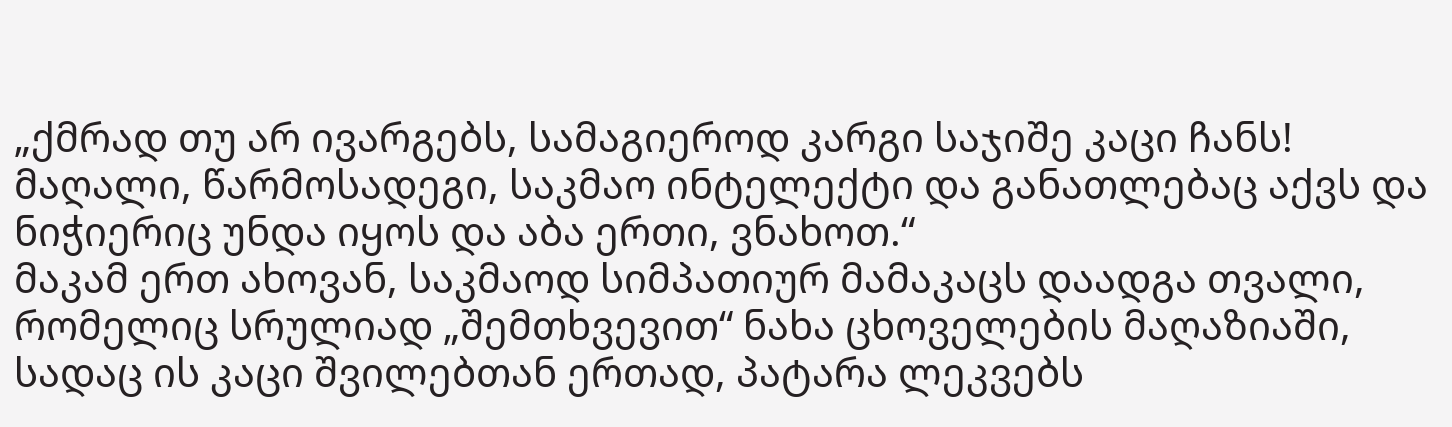„ქმრად თუ არ ივარგებს, სამაგიეროდ კარგი საჯიშე კაცი ჩანს! მაღალი, წარმოსადეგი, საკმაო ინტელექტი და განათლებაც აქვს და ნიჭიერიც უნდა იყოს და აბა ერთი, ვნახოთ.“
მაკამ ერთ ახოვან, საკმაოდ სიმპათიურ მამაკაცს დაადგა თვალი, რომელიც სრულიად „შემთხვევით“ ნახა ცხოველების მაღაზიაში, სადაც ის კაცი შვილებთან ერთად, პატარა ლეკვებს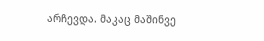არჩევდა. მაკაც მაშინვე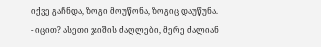იქვე გაჩნდა, ზოგი მოუწონა, ზოგიც დაუწუნა.
- იცით? ასეთი ჯიშის ძაღლები, მერე ძალიან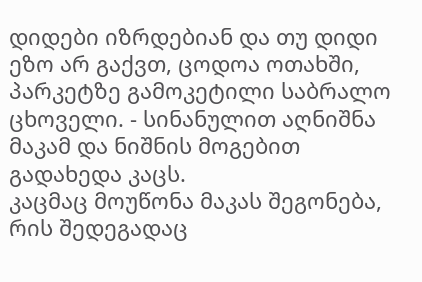დიდები იზრდებიან და თუ დიდი ეზო არ გაქვთ, ცოდოა ოთახში, პარკეტზე გამოკეტილი საბრალო ცხოველი. - სინანულით აღნიშნა მაკამ და ნიშნის მოგებით გადახედა კაცს.
კაცმაც მოუწონა მაკას შეგონება, რის შედეგადაც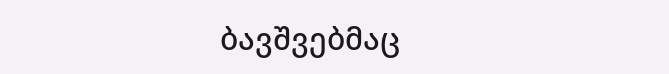ბავშვებმაც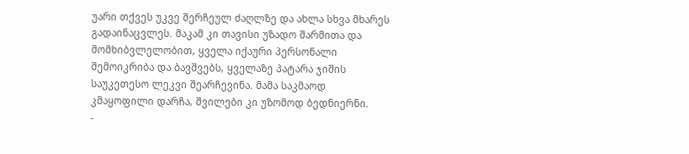უარი თქვეს უკვე შერჩეულ ძაღლზე და ახლა სხვა მხარეს გადაინაცვლეს. მაკამ კი თავისი უზადო შარმითა და მომხიბვლელობით, ყველა იქაური პერსონალი შემოიკრიბა და ბავშვებს, ყველაზე პატარა ჯიშის საუკეთესო ლეკვი შეარჩევინა. მამა საკმაოდ კმაყოფილი დარჩა, შვილები კი უზომოდ ბედნიერნი.
-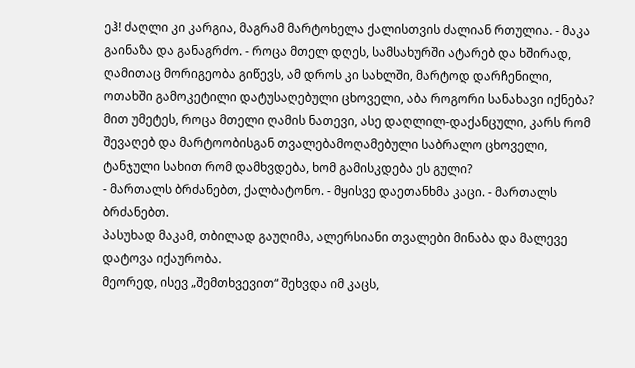ეჰ! ძაღლი კი კარგია, მაგრამ მარტოხელა ქალისთვის ძალიან რთულია. - მაკა გაინაზა და განაგრძო. - როცა მთელ დღეს, სამსახურში ატარებ და ხშირად, ღამითაც მორიგეობა გიწევს, ამ დროს კი სახლში, მარტოდ დარჩენილი, ოთახში გამოკეტილი დატუსაღებული ცხოველი, აბა როგორი სანახავი იქნება? მით უმეტეს, როცა მთელი ღამის ნათევი, ასე დაღლილ-დაქანცული, კარს რომ შევაღებ და მარტოობისგან თვალებამოღამებული საბრალო ცხოველი, ტანჯული სახით რომ დამხვდება, ხომ გამისკდება ეს გული?
- მართალს ბრძანებთ, ქალბატონო. - მყისვე დაეთანხმა კაცი. - მართალს ბრძანებთ.
პასუხად მაკამ, თბილად გაუღიმა, ალერსიანი თვალები მინაბა და მალევე დატოვა იქაურობა.
მეორედ, ისევ „შემთხვევით“ შეხვდა იმ კაცს,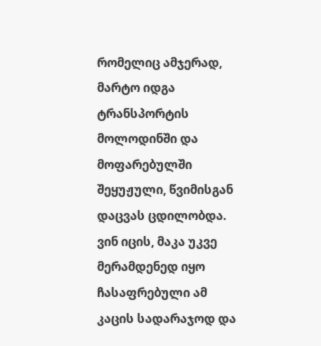რომელიც ამჯერად, მარტო იდგა ტრანსპორტის მოლოდინში და მოფარებულში შეყუჟული, წვიმისგან დაცვას ცდილობდა.
ვინ იცის, მაკა უკვე მერამდენედ იყო ჩასაფრებული ამ კაცის სადარაჯოდ და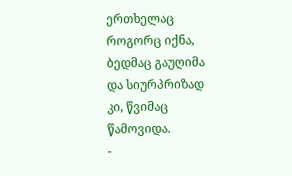ერთხელაც როგორც იქნა, ბედმაც გაუღიმა და სიურპრიზად კი, წვიმაც წამოვიდა.
-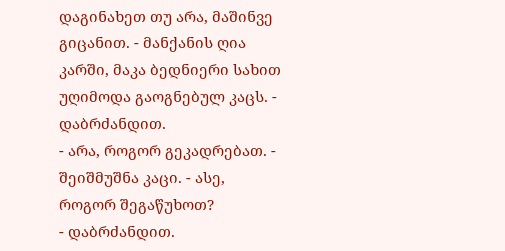დაგინახეთ თუ არა, მაშინვე გიცანით. - მანქანის ღია კარში, მაკა ბედნიერი სახით უღიმოდა გაოგნებულ კაცს. - დაბრძანდით.
- არა, როგორ გეკადრებათ. - შეიშმუშნა კაცი. - ასე, როგორ შეგაწუხოთ?
- დაბრძანდით.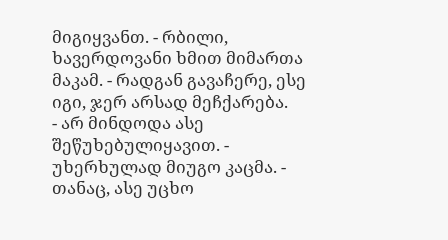მიგიყვანთ. - რბილი, ხავერდოვანი ხმით მიმართა მაკამ. - რადგან გავაჩერე, ესე იგი, ჯერ არსად მეჩქარება.
- არ მინდოდა ასე შეწუხებულიყავით. - უხერხულად მიუგო კაცმა. - თანაც, ასე უცხო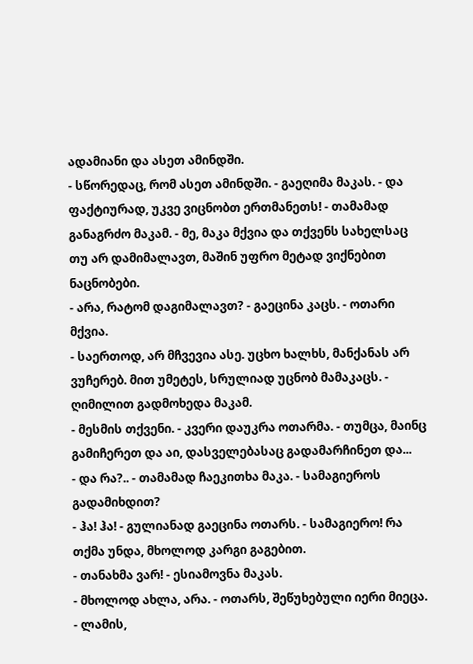ადამიანი და ასეთ ამინდში.
- სწორედაც, რომ ასეთ ამინდში. - გაეღიმა მაკას. - და ფაქტიურად, უკვე ვიცნობთ ერთმანეთს! - თამამად განაგრძო მაკამ. - მე, მაკა მქვია და თქვენს სახელსაც თუ არ დამიმალავთ, მაშინ უფრო მეტად ვიქნებით ნაცნობები.
- არა, რატომ დაგიმალავთ? - გაეცინა კაცს. - ოთარი მქვია.
- საერთოდ, არ მჩვევია ასე. უცხო ხალხს, მანქანას არ ვუჩერებ. მით უმეტეს, სრულიად უცნობ მამაკაცს. - ღიმილით გადმოხედა მაკამ.
- მესმის თქვენი. - კვერი დაუკრა ოთარმა. - თუმცა, მაინც გამიჩერეთ და აი, დასველებასაც გადამარჩინეთ და...
- და რა?.. - თამამად ჩაეკითხა მაკა. - სამაგიეროს გადამიხდით?
- ჰა! ჰა! - გულიანად გაეცინა ოთარს. - სამაგიერო! რა თქმა უნდა, მხოლოდ კარგი გაგებით.
- თანახმა ვარ! - ესიამოვნა მაკას.
- მხოლოდ ახლა, არა. - ოთარს, შეწუხებული იერი მიეცა. - ლამის,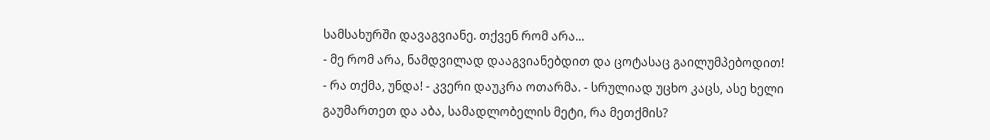სამსახურში დავაგვიანე. თქვენ რომ არა...
- მე რომ არა, ნამდვილად დააგვიანებდით და ცოტასაც გაილუმპებოდით!
- რა თქმა, უნდა! - კვერი დაუკრა ოთარმა. - სრულიად უცხო კაცს, ასე ხელი გაუმართეთ და აბა, სამადლობელის მეტი, რა მეთქმის?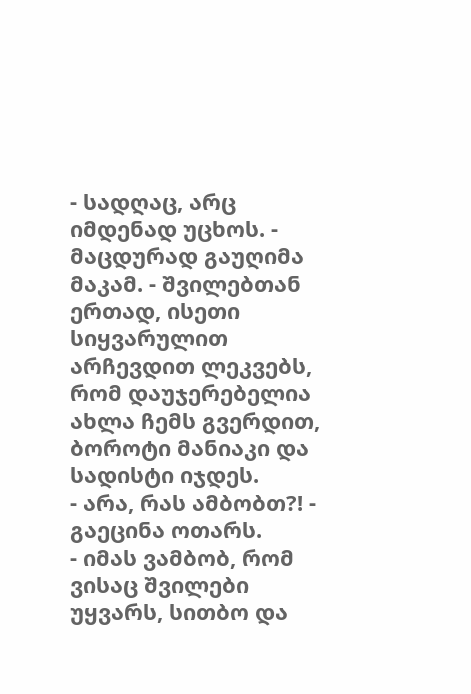- სადღაც, არც იმდენად უცხოს. - მაცდურად გაუღიმა მაკამ. - შვილებთან ერთად, ისეთი სიყვარულით არჩევდით ლეკვებს, რომ დაუჯერებელია ახლა ჩემს გვერდით, ბოროტი მანიაკი და სადისტი იჯდეს.
- არა, რას ამბობთ?! - გაეცინა ოთარს.
- იმას ვამბობ, რომ ვისაც შვილები უყვარს, სითბო და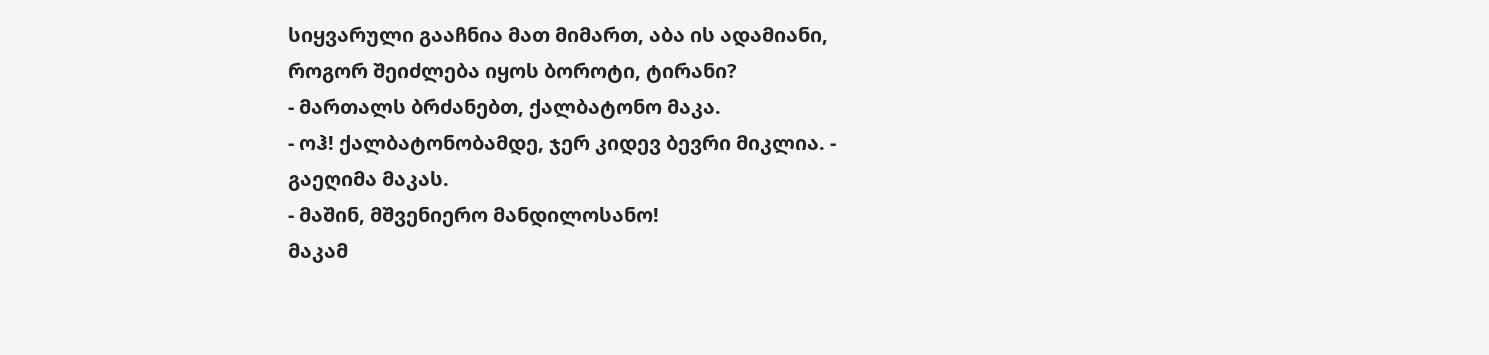სიყვარული გააჩნია მათ მიმართ, აბა ის ადამიანი, როგორ შეიძლება იყოს ბოროტი, ტირანი?
- მართალს ბრძანებთ, ქალბატონო მაკა.
- ოჰ! ქალბატონობამდე, ჯერ კიდევ ბევრი მიკლია. - გაეღიმა მაკას.
- მაშინ, მშვენიერო მანდილოსანო!
მაკამ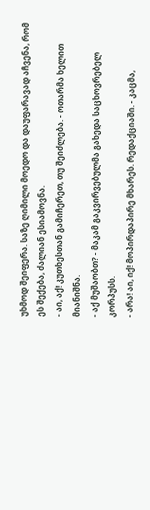უხმოდ შეიფერა. საზე ღიმილი მოედო და დაუფარავად აჩვენა, რომ ეს შექება, ძალიან ესიამოვნა.
- აი, აქ! კუთხესთან გამიჩერეთ, თუ შეიძლება. - ოთარმა ხელით მიანიშნა.
- აქ მუშაობთ? - მაკამ გაკვირვებულმა გახედა საცხოვრებელ კორპუსს.
- არა! აი, იქ! მოპირდაპირე მხარეს. რედაქციაში. - კაცმა,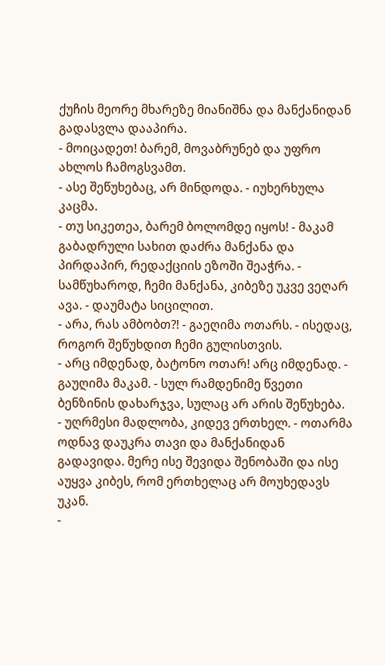ქუჩის მეორე მხარეზე მიანიშნა და მანქანიდან გადასვლა დააპირა.
- მოიცადეთ! ბარემ, მოვაბრუნებ და უფრო ახლოს ჩამოგსვამთ.
- ასე შეწუხებაც, არ მინდოდა. - იუხერხულა კაცმა.
- თუ სიკეთეა, ბარემ ბოლომდე იყოს! - მაკამ გაბადრული სახით დაძრა მანქანა და პირდაპირ, რედაქციის ეზოში შეაჭრა. - სამწუხაროდ, ჩემი მანქანა, კიბეზე უკვე ვეღარ ავა. - დაუმატა სიცილით.
- არა, რას ამბობთ?! - გაეღიმა ოთარს. - ისედაც, როგორ შეწუხდით ჩემი გულისთვის.
- არც იმდენად, ბატონო ოთარ! არც იმდენად. - გაუღიმა მაკამ. - სულ რამდენიმე წვეთი ბენზინის დახარჯვა, სულაც არ არის შეწუხება.
- უღრმესი მადლობა, კიდევ ერთხელ. - ოთარმა ოდნავ დაუკრა თავი და მანქანიდან გადავიდა. მერე ისე შევიდა შენობაში და ისე აუყვა კიბეს, რომ ერთხელაც არ მოუხედავს უკან.
-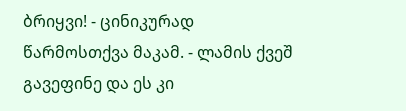ბრიყვი! - ცინიკურად წარმოსთქვა მაკამ. - ლამის ქვეშ გავეფინე და ეს კი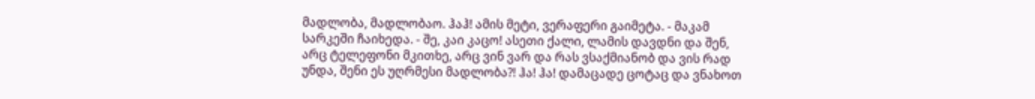მადლობა, მადლობაო. ჰაჰ! ამის მეტი, ვერაფერი გაიმეტა. - მაკამ სარკეში ჩაიხედა. - შე, კაი კაცო! ასეთი ქალი, ლამის დავდნი და შენ, არც ტელეფონი მკითხე, არც ვინ ვარ და რას ვსაქმიანობ და ვის რად უნდა, შენი ეს უღრმესი მადლობა?! ჰა! ჰა! დამაცადე ცოტაც და ვნახოთ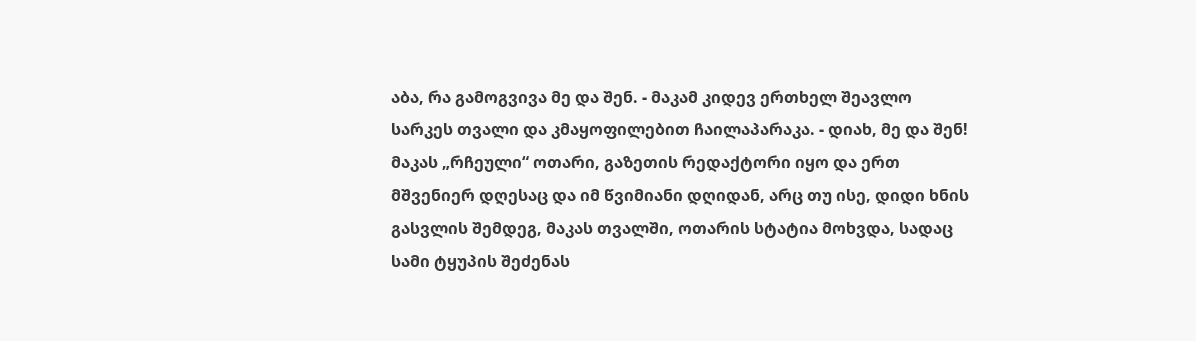აბა, რა გამოგვივა მე და შენ. - მაკამ კიდევ ერთხელ შეავლო სარკეს თვალი და კმაყოფილებით ჩაილაპარაკა. - დიახ, მე და შენ!
მაკას „რჩეული“ ოთარი, გაზეთის რედაქტორი იყო და ერთ მშვენიერ დღესაც და იმ წვიმიანი დღიდან, არც თუ ისე, დიდი ხნის გასვლის შემდეგ, მაკას თვალში, ოთარის სტატია მოხვდა, სადაც სამი ტყუპის შეძენას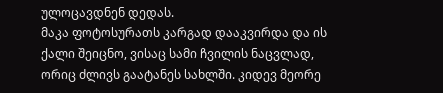ულოცავდნენ დედას.
მაკა ფოტოსურათს კარგად დააკვირდა და ის ქალი შეიცნო, ვისაც სამი ჩვილის ნაცვლად, ორიც ძლივს გაატანეს სახლში. კიდევ მეორე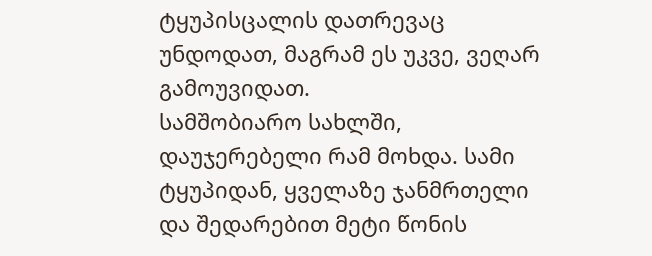ტყუპისცალის დათრევაც უნდოდათ, მაგრამ ეს უკვე, ვეღარ გამოუვიდათ.
სამშობიარო სახლში, დაუჯერებელი რამ მოხდა. სამი ტყუპიდან, ყველაზე ჯანმრთელი და შედარებით მეტი წონის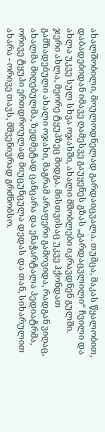ახალშობილი, მოულოდნელად გარდაიცვალა. თუმცა, მაკას წყალობით, დაბადებიდან იმავე ღამესვე გაუყენეს გზას „გარდაცვლილი“ ჩვილი და ახლა უკვე სულ სხვა ოჯახში, ახალი მშობლები იკრავდნენ გულში.
ჯერი ახლა, მეორე ტყუპზეც მიდგა. მისთვისაც უკვე ჰქონდათ გამზადებული ახალი ოჯახი, მაგრამ არაფერი გამოვიდა, რადგან ვიღაც, ახალმა მიღებულმა, ზედმეტად ცანცარა და ენაჭარტალა პედიატრმა, ორივე ტყუპი ერთდროულად მიუცუნცულა დედას და თან, სიხარულით ახარა - ორივე თავს, მშვენივრად გრძნობსო.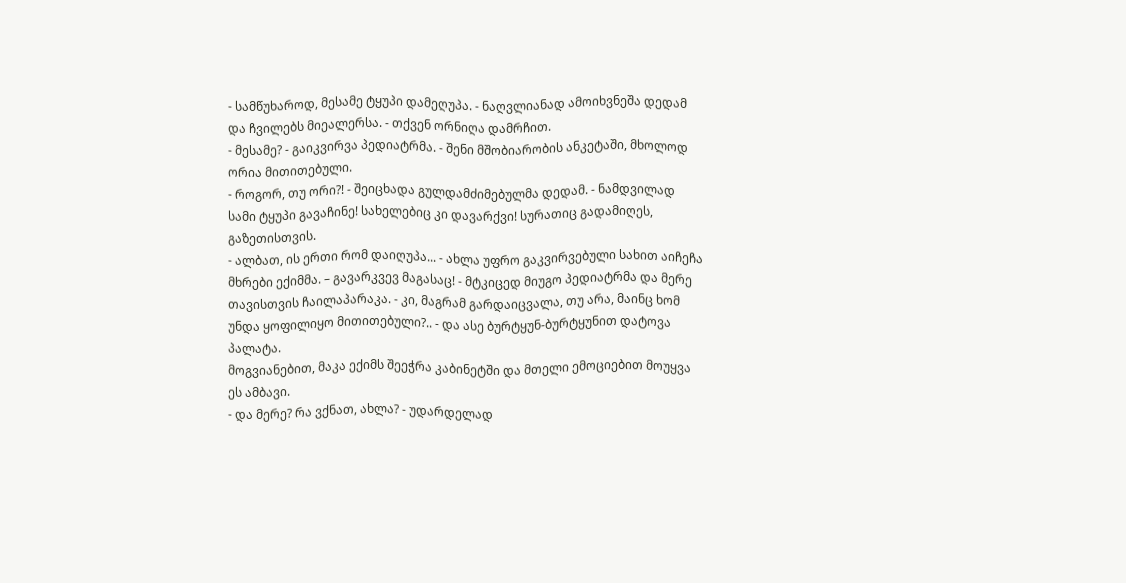- სამწუხაროდ, მესამე ტყუპი დამეღუპა. - ნაღვლიანად ამოიხვნეშა დედამ და ჩვილებს მიეალერსა. - თქვენ ორნიღა დამრჩით.
- მესამე? - გაიკვირვა პედიატრმა. - შენი მშობიარობის ანკეტაში, მხოლოდ ორია მითითებული.
- როგორ, თუ ორი?! - შეიცხადა გულდამძიმებულმა დედამ. - ნამდვილად სამი ტყუპი გავაჩინე! სახელებიც კი დავარქვი! სურათიც გადამიღეს, გაზეთისთვის.
- ალბათ, ის ერთი რომ დაიღუპა... - ახლა უფრო გაკვირვებული სახით აიჩეჩა მხრები ექიმმა. – გავარკვევ მაგასაც! - მტკიცედ მიუგო პედიატრმა და მერე თავისთვის ჩაილაპარაკა. - კი, მაგრამ გარდაიცვალა, თუ არა, მაინც ხომ უნდა ყოფილიყო მითითებული?.. - და ასე ბურტყუნ-ბურტყუნით დატოვა პალატა.
მოგვიანებით, მაკა ექიმს შეეჭრა კაბინეტში და მთელი ემოციებით მოუყვა ეს ამბავი.
- და მერე? რა ვქნათ, ახლა? - უდარდელად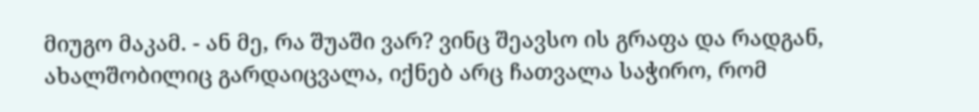მიუგო მაკამ. - ან მე, რა შუაში ვარ? ვინც შეავსო ის გრაფა და რადგან, ახალშობილიც გარდაიცვალა, იქნებ არც ჩათვალა საჭირო, რომ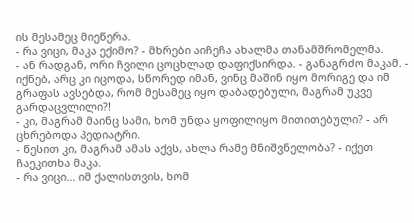ის მესამეც მიეწერა.
- რა ვიცი, მაკა ექიმო? - მხრები აიჩეჩა ახალმა თანამშრომელმა.
- ან რადგან, ორი ჩვილი ცოცხლად დაფიქსირდა. - განაგრძო მაკამ. - იქნებ, არც კი იცოდა, სწორედ იმან, ვინც მაშინ იყო მორიგე და იმ გრაფას ავსებდა, რომ მესამეც იყო დაბადებული, მაგრამ უკვე გარდაცვლილი?!
- კი, მაგრამ მაინც სამი, ხომ უნდა ყოფილიყო მითითებული? - არ ცხრებოდა პედიატრი.
- წესით კი, მაგრამ ამას აქვს, ახლა რამე მნიშვნელობა? - იქეთ ჩაეკითხა მაკა.
- რა ვიცი... იმ ქალისთვის, ხომ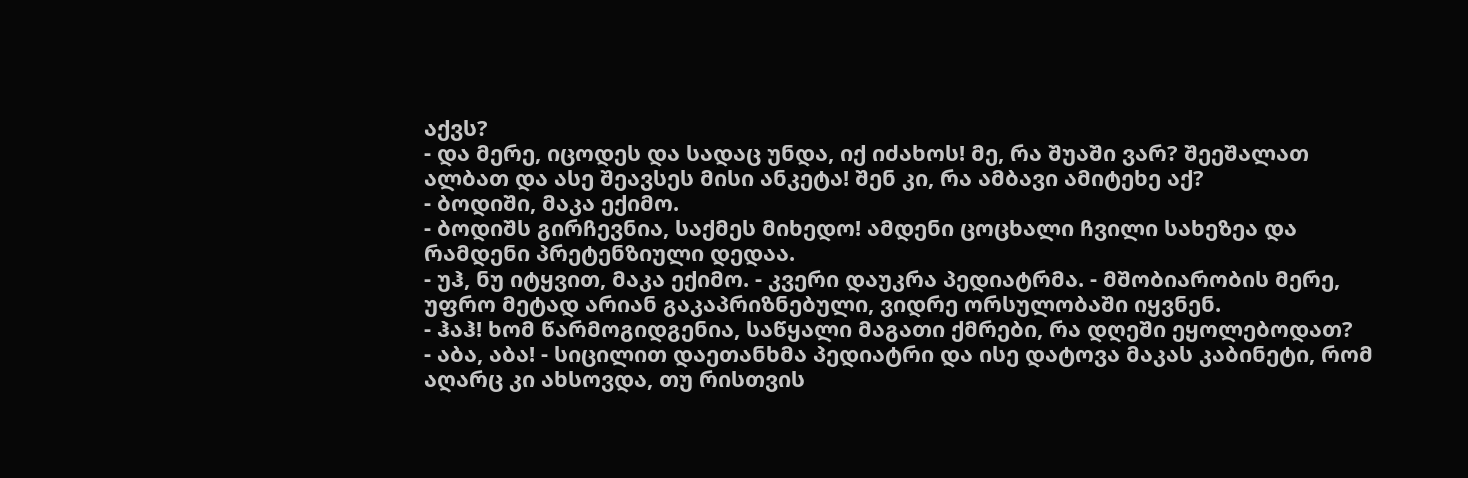აქვს?
- და მერე, იცოდეს და სადაც უნდა, იქ იძახოს! მე, რა შუაში ვარ? შეეშალათ ალბათ და ასე შეავსეს მისი ანკეტა! შენ კი, რა ამბავი ამიტეხე აქ?
- ბოდიში, მაკა ექიმო.
- ბოდიშს გირჩევნია, საქმეს მიხედო! ამდენი ცოცხალი ჩვილი სახეზეა და რამდენი პრეტენზიული დედაა.
- უჰ, ნუ იტყვით, მაკა ექიმო. - კვერი დაუკრა პედიატრმა. - მშობიარობის მერე, უფრო მეტად არიან გაკაპრიზნებული, ვიდრე ორსულობაში იყვნენ.
- ჰაჰ! ხომ წარმოგიდგენია, საწყალი მაგათი ქმრები, რა დღეში ეყოლებოდათ?
- აბა, აბა! - სიცილით დაეთანხმა პედიატრი და ისე დატოვა მაკას კაბინეტი, რომ აღარც კი ახსოვდა, თუ რისთვის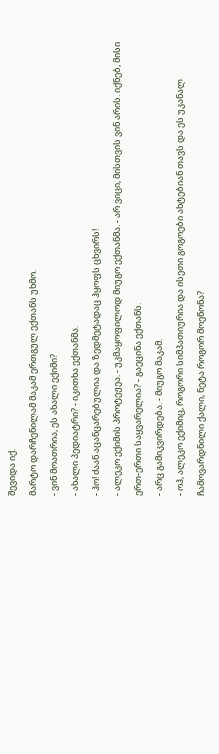შევიდა იქ.
მარტო დარჩენილამ მაკამ ერთგულ ექთანს უხმო.
- ვინ მოათრია, ეს ახალი ექიმი?
- ახალი პედიატრი? - იკითხა ექთანმა.
- ჰო! ძაან აცანცარებულია და ზედმეტადაც ჰყოფს ცხვირს!
- ალეკო ექიმის პროტეჟეა. - უკმაყოფილოდ მიუგო ექთანმა. - არ ვიცი, მისთვის ვინ არის. იქნებ, მისი ერთ-ერთი საყვარელია? - გაეცინა ექთანს.
- არც გამიკვირდება. - მიუგო მაკამ.
- ოჰ, ალეკო ექიმიც, როგორი სიმპათიურია და ისეთი გოგოები ახტებიან თავს და ეს უკანალ ჩამოვარდნილი ქალი, ნეტა როგორ მოეწონა?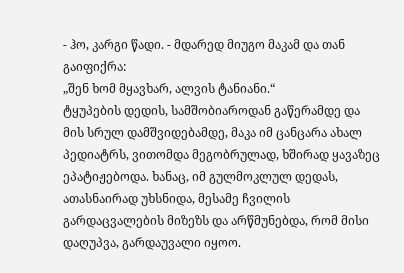- ჰო, კარგი წადი. - მდარედ მიუგო მაკამ და თან გაიფიქრა:
„შენ ხომ მყავხარ, ალვის ტანიანი.“
ტყუპების დედის, სამშობიაროდან გაწერამდე და მის სრულ დამშვიდებამდე, მაკა იმ ცანცარა ახალ პედიატრს, ვითომდა მეგობრულად, ხშირად ყავაზეც ეპატიჟებოდა. ხანაც, იმ გულმოკლულ დედას, ათასნაირად უხსნიდა, მესამე ჩვილის გარდაცვალების მიზეზს და არწმუნებდა, რომ მისი დაღუპვა, გარდაუვალი იყოო.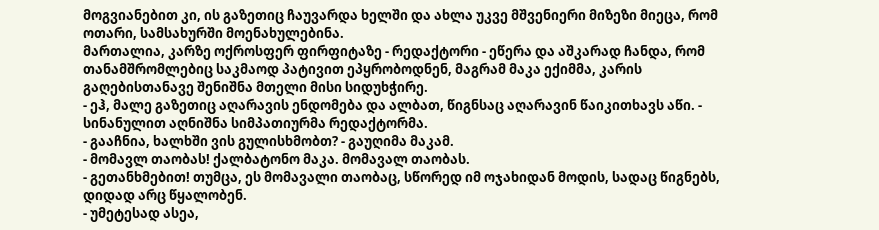მოგვიანებით კი, ის გაზეთიც ჩაუვარდა ხელში და ახლა უკვე მშვენიერი მიზეზი მიეცა, რომ ოთარი, სამსახურში მოენახულებინა.
მართალია, კარზე ოქროსფერ ფირფიტაზე - რედაქტორი - ეწერა და აშკარად ჩანდა, რომ თანამშრომლებიც საკმაოდ პატივით ეპყრობოდნენ, მაგრამ მაკა ექიმმა, კარის გაღებისთანავე შენიშნა მთელი მისი სიდუხჭირე.
- ეჰ, მალე გაზეთიც აღარავის ენდომება და ალბათ, წიგნსაც აღარავინ წაიკითხავს აწი. - სინანულით აღნიშნა სიმპათიურმა რედაქტორმა.
- გააჩნია, ხალხში ვის გულისხმობთ? - გაუღიმა მაკამ.
- მომავლ თაობას! ქალბატონო მაკა. მომავალ თაობას.
- გეთანხმებით! თუმცა, ეს მომავალი თაობაც, სწორედ იმ ოჯახიდან მოდის, სადაც წიგნებს, დიდად არც წყალობენ.
- უმეტესად ასეა,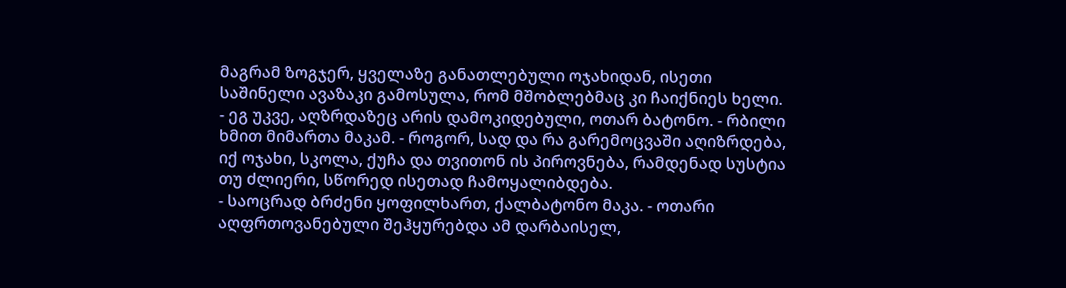მაგრამ ზოგჯერ, ყველაზე განათლებული ოჯახიდან, ისეთი საშინელი ავაზაკი გამოსულა, რომ მშობლებმაც კი ჩაიქნიეს ხელი.
- ეგ უკვე, აღზრდაზეც არის დამოკიდებული, ოთარ ბატონო. - რბილი ხმით მიმართა მაკამ. - როგორ, სად და რა გარემოცვაში აღიზრდება, იქ ოჯახი, სკოლა, ქუჩა და თვითონ ის პიროვნება, რამდენად სუსტია თუ ძლიერი, სწორედ ისეთად ჩამოყალიბდება.
- საოცრად ბრძენი ყოფილხართ, ქალბატონო მაკა. - ოთარი აღფრთოვანებული შეჰყურებდა ამ დარბაისელ,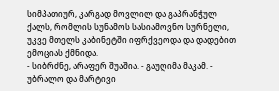სიმპათიურ, კარგად მოვლილ და გაპრანჭულ ქალს, რომლის სუნამოს სასიამოვნო სურნელი, უკვე მთელს კაბინეტში იფრქვეოდა და დადებით ემოციას ქმნიდა.
- სიბრძნე, არაფერ შუაშია. - გაუღიმა მაკამ. - უბრალო და მარტივი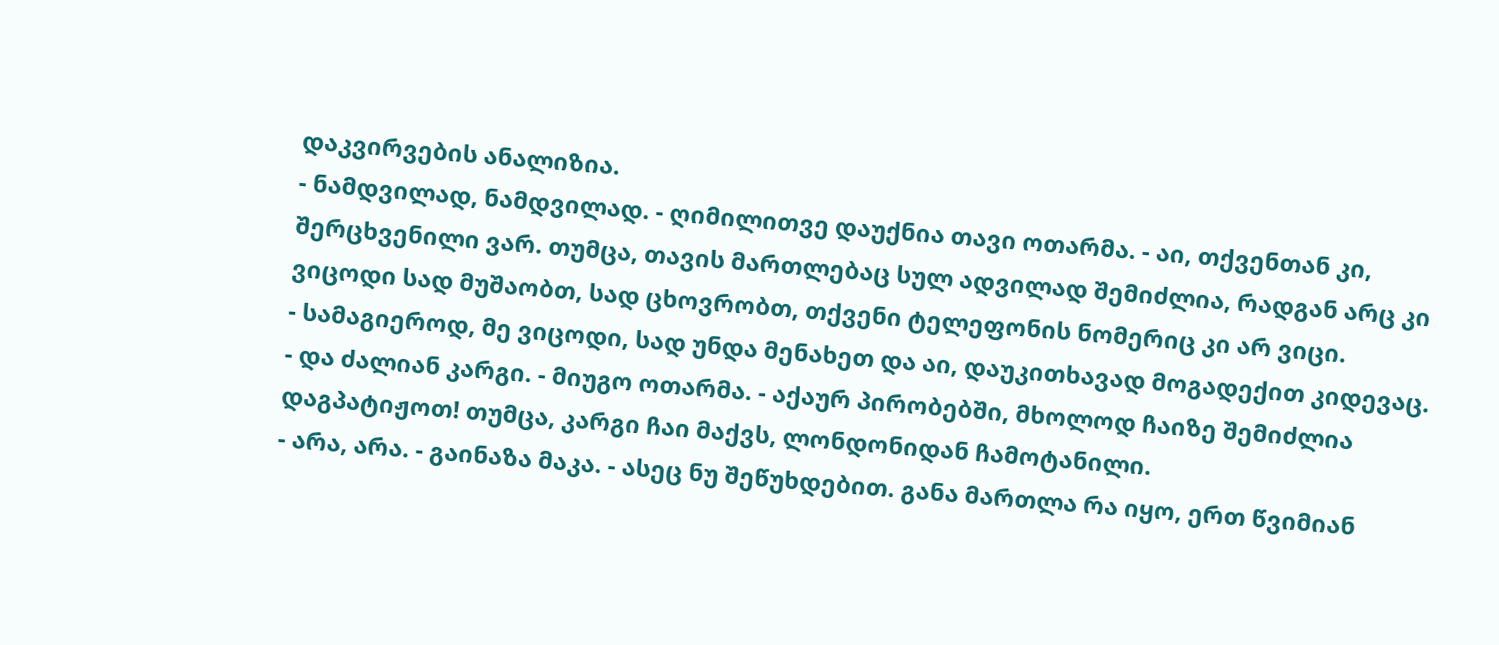დაკვირვების ანალიზია.
- ნამდვილად, ნამდვილად. - ღიმილითვე დაუქნია თავი ოთარმა. - აი, თქვენთან კი, შერცხვენილი ვარ. თუმცა, თავის მართლებაც სულ ადვილად შემიძლია, რადგან არც კი ვიცოდი სად მუშაობთ, სად ცხოვრობთ, თქვენი ტელეფონის ნომერიც კი არ ვიცი.
- სამაგიეროდ, მე ვიცოდი, სად უნდა მენახეთ და აი, დაუკითხავად მოგადექით კიდევაც.
- და ძალიან კარგი. - მიუგო ოთარმა. - აქაურ პირობებში, მხოლოდ ჩაიზე შემიძლია დაგპატიჟოთ! თუმცა, კარგი ჩაი მაქვს, ლონდონიდან ჩამოტანილი.
- არა, არა. - გაინაზა მაკა. - ასეც ნუ შეწუხდებით. განა მართლა რა იყო, ერთ წვიმიან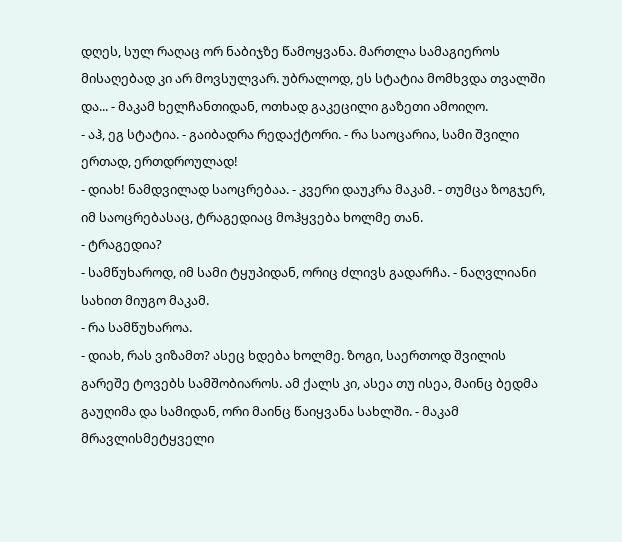დღეს, სულ რაღაც ორ ნაბიჯზე წამოყვანა. მართლა სამაგიეროს მისაღებად კი არ მოვსულვარ. უბრალოდ, ეს სტატია მომხვდა თვალში და... - მაკამ ხელჩანთიდან, ოთხად გაკეცილი გაზეთი ამოიღო.
- აჰ, ეგ სტატია. - გაიბადრა რედაქტორი. - რა საოცარია, სამი შვილი ერთად, ერთდროულად!
- დიახ! ნამდვილად საოცრებაა. - კვერი დაუკრა მაკამ. - თუმცა ზოგჯერ, იმ საოცრებასაც, ტრაგედიაც მოჰყვება ხოლმე თან.
- ტრაგედია?
- სამწუხაროდ, იმ სამი ტყუპიდან, ორიც ძლივს გადარჩა. - ნაღვლიანი სახით მიუგო მაკამ.
- რა სამწუხაროა.
- დიახ, რას ვიზამთ? ასეც ხდება ხოლმე. ზოგი, საერთოდ შვილის გარეშე ტოვებს სამშობიაროს. ამ ქალს კი, ასეა თუ ისეა, მაინც ბედმა გაუღიმა და სამიდან, ორი მაინც წაიყვანა სახლში. - მაკამ მრავლისმეტყველი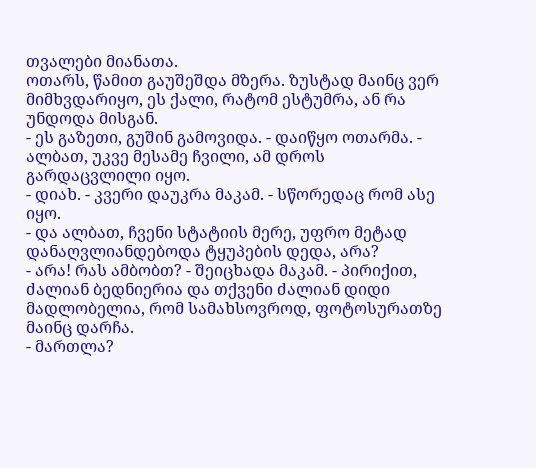თვალები მიანათა.
ოთარს, წამით გაუშეშდა მზერა. ზუსტად მაინც ვერ მიმხვდარიყო, ეს ქალი, რატომ ესტუმრა, ან რა უნდოდა მისგან.
- ეს გაზეთი, გუშინ გამოვიდა. - დაიწყო ოთარმა. - ალბათ, უკვე მესამე ჩვილი, ამ დროს გარდაცვლილი იყო.
- დიახ. - კვერი დაუკრა მაკამ. - სწორედაც რომ ასე იყო.
- და ალბათ, ჩვენი სტატიის მერე, უფრო მეტად დანაღვლიანდებოდა ტყუპების დედა, არა?
- არა! რას ამბობთ? - შეიცხადა მაკამ. - პირიქით, ძალიან ბედნიერია და თქვენი ძალიან დიდი მადლობელია, რომ სამახსოვროდ, ფოტოსურათზე მაინც დარჩა.
- მართლა?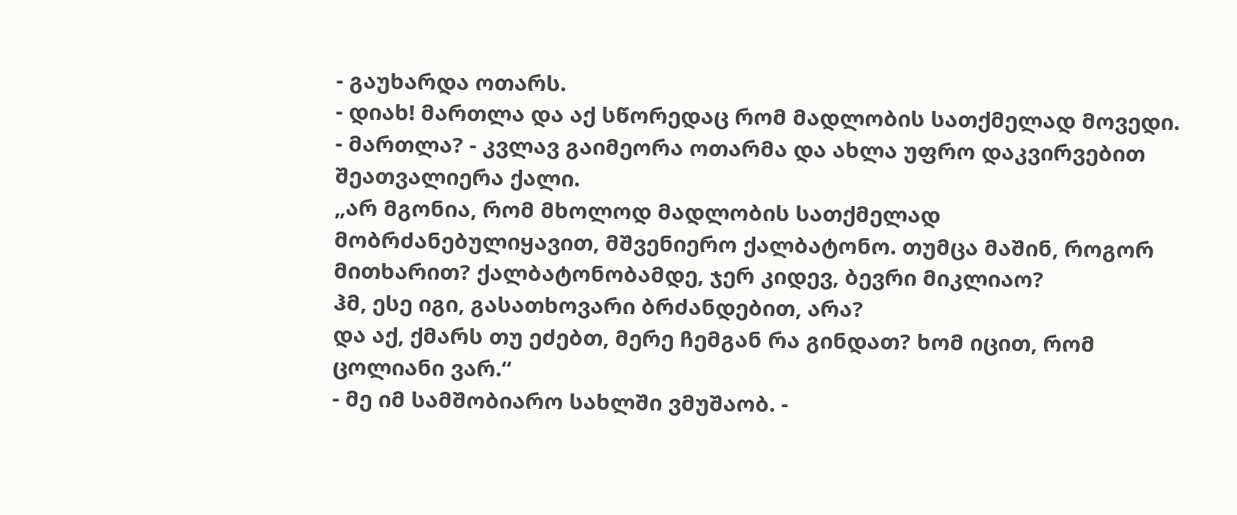- გაუხარდა ოთარს.
- დიახ! მართლა და აქ სწორედაც რომ მადლობის სათქმელად მოვედი.
- მართლა? - კვლავ გაიმეორა ოთარმა და ახლა უფრო დაკვირვებით შეათვალიერა ქალი.
„არ მგონია, რომ მხოლოდ მადლობის სათქმელად მობრძანებულიყავით, მშვენიერო ქალბატონო. თუმცა მაშინ, როგორ მითხარით? ქალბატონობამდე, ჯერ კიდევ, ბევრი მიკლიაო?
ჰმ, ესე იგი, გასათხოვარი ბრძანდებით, არა?
და აქ, ქმარს თუ ეძებთ, მერე ჩემგან რა გინდათ? ხომ იცით, რომ ცოლიანი ვარ.“
- მე იმ სამშობიარო სახლში ვმუშაობ. -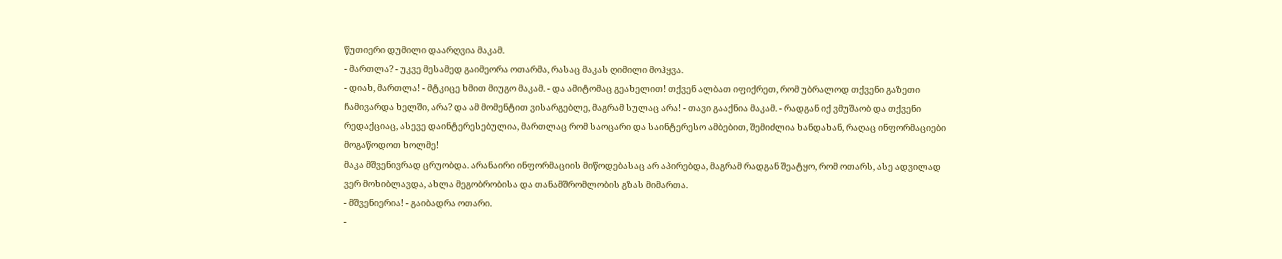წუთიერი დუმილი დაარღვია მაკამ.
- მართლა? - უკვე მესამედ გაიმეორა ოთარმა, რასაც მაკას ღიმილი მოჰყვა.
- დიახ, მართლა! - მტკიცე ხმით მიუგო მაკამ. - და ამიტომაც გეახელით! თქვენ ალბათ იფიქრეთ, რომ უბრალოდ თქვენი გაზეთი ჩამივარდა ხელში, არა? და ამ მომენტით ვისარგებლე, მაგრამ სულაც არა! - თავი გააქნია მაკამ. - რადგან იქ ვმუშაობ და თქვენი რედაქციაც, ასევე დაინტერესებულია, მართლაც რომ საოცარი და საინტერესო ამბებით, შემიძლია ხანდახან, რაღაც ინფორმაციები მოგაწოდოთ ხოლმე!
მაკა მშვენივრად ცრუობდა. არანაირი ინფორმაციის მიწოდებასაც არ აპირებდა, მაგრამ რადგან შეატყო, რომ ოთარს, ასე ადვილად ვერ მოხიბლავდა, ახლა მეგობრობისა და თანამშრომლობის გზას მიმართა.
- მშვენიერია! - გაიბადრა ოთარი.
-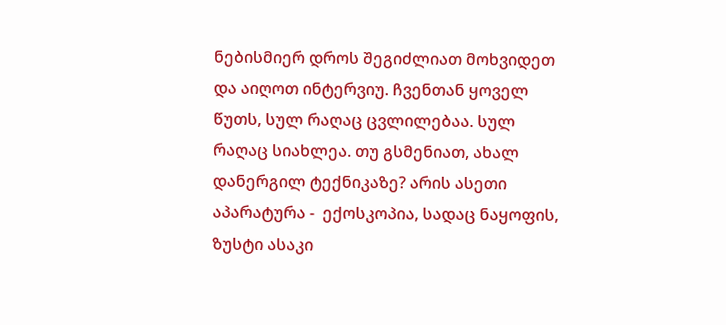ნებისმიერ დროს შეგიძლიათ მოხვიდეთ და აიღოთ ინტერვიუ. ჩვენთან ყოველ წუთს, სულ რაღაც ცვლილებაა. სულ რაღაც სიახლეა. თუ გსმენიათ, ახალ დანერგილ ტექნიკაზე? არის ასეთი აპარატურა -  ექოსკოპია, სადაც ნაყოფის, ზუსტი ასაკი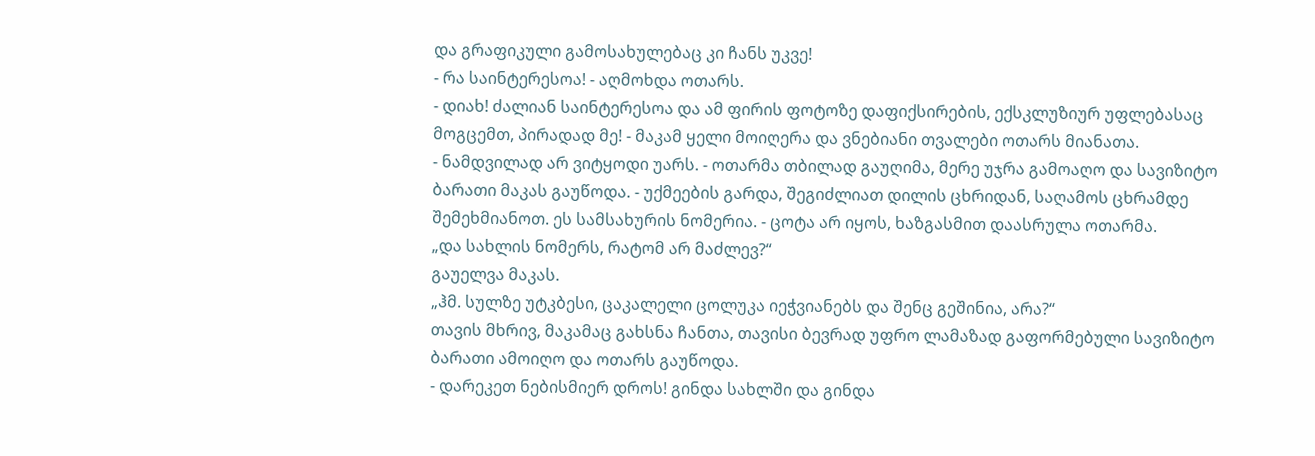და გრაფიკული გამოსახულებაც კი ჩანს უკვე!
- რა საინტერესოა! - აღმოხდა ოთარს.
- დიახ! ძალიან საინტერესოა და ამ ფირის ფოტოზე დაფიქსირების, ექსკლუზიურ უფლებასაც მოგცემთ, პირადად მე! - მაკამ ყელი მოიღერა და ვნებიანი თვალები ოთარს მიანათა.
- ნამდვილად არ ვიტყოდი უარს. - ოთარმა თბილად გაუღიმა, მერე უჯრა გამოაღო და სავიზიტო ბარათი მაკას გაუწოდა. - უქმეების გარდა, შეგიძლიათ დილის ცხრიდან, საღამოს ცხრამდე შემეხმიანოთ. ეს სამსახურის ნომერია. - ცოტა არ იყოს, ხაზგასმით დაასრულა ოთარმა.
„და სახლის ნომერს, რატომ არ მაძლევ?“
გაუელვა მაკას.
„ჰმ. სულზე უტკბესი, ცაკალელი ცოლუკა იეჭვიანებს და შენც გეშინია, არა?“
თავის მხრივ, მაკამაც გახსნა ჩანთა, თავისი ბევრად უფრო ლამაზად გაფორმებული სავიზიტო ბარათი ამოიღო და ოთარს გაუწოდა.
- დარეკეთ ნებისმიერ დროს! გინდა სახლში და გინდა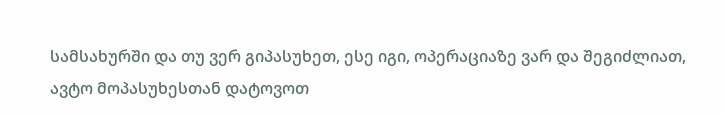სამსახურში და თუ ვერ გიპასუხეთ, ესე იგი, ოპერაციაზე ვარ და შეგიძლიათ, ავტო მოპასუხესთან დატოვოთ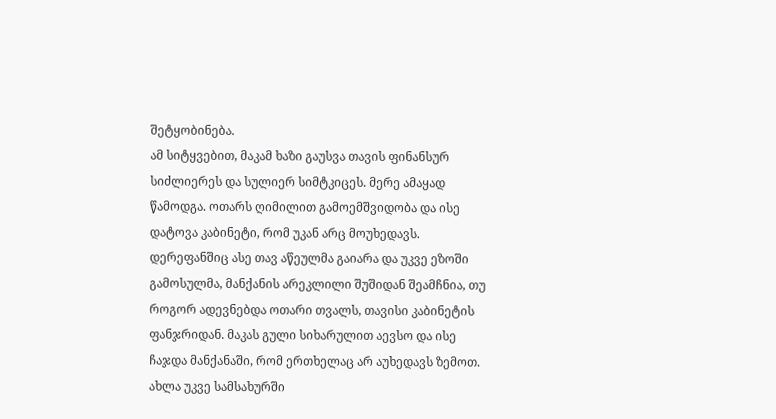შეტყობინება.
ამ სიტყვებით, მაკამ ხაზი გაუსვა თავის ფინანსურ სიძლიერეს და სულიერ სიმტკიცეს. მერე ამაყად წამოდგა. ოთარს ღიმილით გამოემშვიდობა და ისე დატოვა კაბინეტი, რომ უკან არც მოუხედავს. დერეფანშიც ასე თავ აწეულმა გაიარა და უკვე ეზოში გამოსულმა, მანქანის არეკლილი შუშიდან შეამჩნია, თუ როგორ ადევნებდა ოთარი თვალს, თავისი კაბინეტის ფანჯრიდან. მაკას გული სიხარულით აევსო და ისე ჩაჯდა მანქანაში, რომ ერთხელაც არ აუხედავს ზემოთ.
ახლა უკვე სამსახურში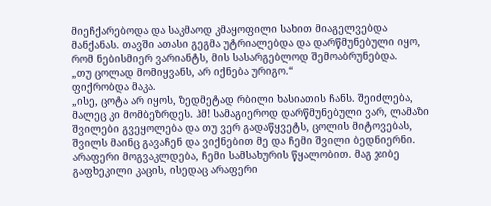მიეჩქარებოდა და საკმაოდ კმაყოფილი სახით მიაგელვებდა მანქანას. თავში ათასი გეგმა უტრიალებდა და დარწმუნებული იყო, რომ ნებისმიერ ვარიანტს, მის სასარგებლოდ შემოაბრუნებდა.
„თუ ცოლად მომიყვანს, არ იქნება ურიგო.“
ფიქრობდა მაკა.
„ისე, ცოტა არ იყოს, ზედმეტად რბილი ხასიათის ჩანს. შეიძლება, მალეც კი მომბეზრდეს. ჰმ! სამაგიეროდ დარწმუნებული ვარ, ლამაზი შვილები გვეყოლება და თუ ვერ გადაწყვეტს, ცოლის მიტოვებას, შვილს მაინც გავაჩენ და ვიქნებით მე და ჩემი შვილი ბედნიერნი. არაფერი მოგვაკლდება, ჩემი სამსახურის წყალობით. მაგ ჯიბე გაფხეკილი კაცის, ისედაც არაფერი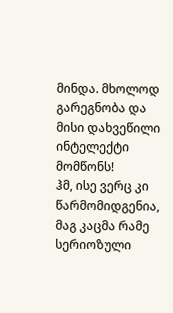მინდა. მხოლოდ გარეგნობა და მისი დახვეწილი ინტელექტი მომწონს!
ჰმ, ისე ვერც კი წარმომიდგენია, მაგ კაცმა რამე სერიოზული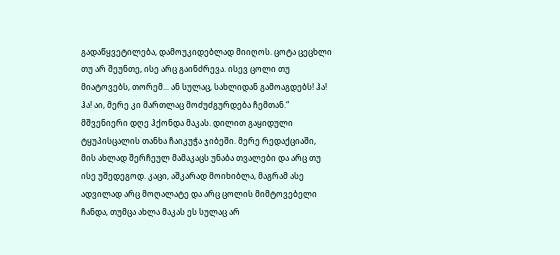გადაწყვეტილება, დამოუკიდებლად მიიღოს. ცოტა ცეცხლი თუ არ შეუნთე, ისე არც გაინძრევა. ისევ ცოლი თუ მიატოვებს, თორემ... ან სულაც, სახლიდან გამოაგდებს! ჰა! ჰა! აი, მერე კი მართლაც მოძუძგურდება ჩემთან.“
მშვენიერი დღე ჰქონდა მაკას. დილით გაყიდული ტყუპისცალის თანხა ჩაიკუჭა ჯიბეში. მერე რედაქციაში, მის ახლად შერჩეულ მამაკაცს უნაბა თვალები და არც თუ ისე უშედეგოდ. კაცი, აშკარად მოიხიბლა, მაგრამ ასე ადვილად არც მოღალატე და არც ცოლის მიმტოვებელი ჩანდა, თუმცა ახლა მაკას ეს სულაც არ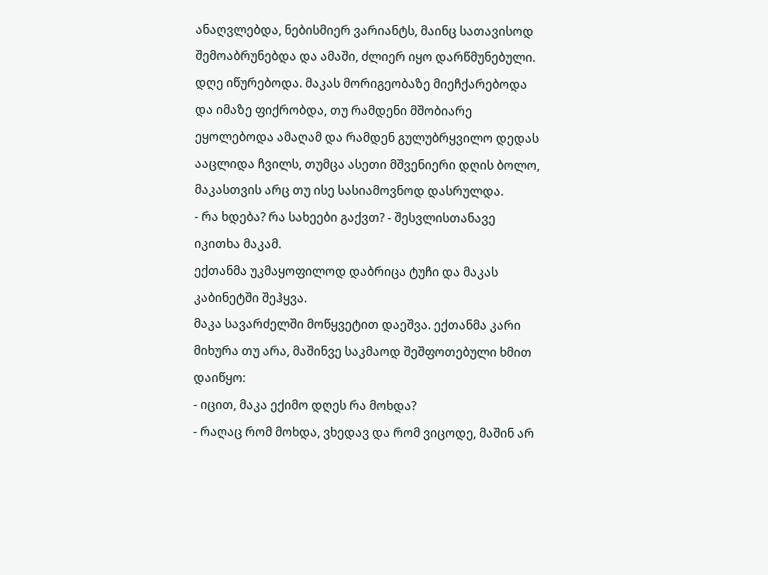ანაღვლებდა, ნებისმიერ ვარიანტს, მაინც სათავისოდ შემოაბრუნებდა და ამაში, ძლიერ იყო დარწმუნებული.
დღე იწურებოდა. მაკას მორიგეობაზე მიეჩქარებოდა და იმაზე ფიქრობდა, თუ რამდენი მშობიარე ეყოლებოდა ამაღამ და რამდენ გულუბრყვილო დედას ააცლიდა ჩვილს, თუმცა ასეთი მშვენიერი დღის ბოლო, მაკასთვის არც თუ ისე სასიამოვნოდ დასრულდა.
- რა ხდება? რა სახეები გაქვთ? - შესვლისთანავე იკითხა მაკამ.
ექთანმა უკმაყოფილოდ დაბრიცა ტუჩი და მაკას კაბინეტში შეჰყვა.
მაკა სავარძელში მოწყვეტით დაეშვა. ექთანმა კარი მიხურა თუ არა, მაშინვე საკმაოდ შეშფოთებული ხმით დაიწყო:
- იცით, მაკა ექიმო დღეს რა მოხდა?
- რაღაც რომ მოხდა, ვხედავ და რომ ვიცოდე, მაშინ არ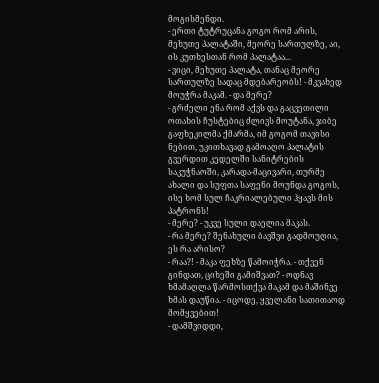მოგისმენდი.
- ერთი ტუტრუცანა გოგო რომ არის, მეხუთე პალატაში, მეორე სართულზე, აი, ის კუთხესთან რომ პალატაა...
- ვიცი, მეხუთე პალატა, თანაც მეორე სართულზე სადაც მდებარეობს! - მკვახედ მოუჭრა მაკამ. - და მერე?
- გრძელი ენა რომ აქვს და გაცვეთილი ოთახის ჩუსტებიც ძლივს მოუტანა, ჯიბე გაფხეკილმა ქმარმა, იმ გოგომ თავისი ნებით, უკითხავად გამოაღო პალატის გვერდით კედელში სანიტრების საკუჭნაოში, კარადა-მაცივარი, თურმე ახალი და სუფთა საფენი მოუნდა გოგოს, ისე ხომ სულ ჩაკრიალებული ჰყავს მის პატრონს!
- მერე? - უკვე სული დაელია მაკას.
- რა მერე? შენახული ბავშვი გადმოუღია, ეს რა არისო?
- რაა?! - მაკა ფეხზე წამოიჭრა. - თქვენ გინდათ, ციხეში გამიშვათ? - ოდნავ ხმამაღლა წარმოსთქვა მაკამ და მაშინვე ხმას დაუწია. - იცოდე, ყველანი სათითაოდ მომყვებით!
- დამშვიდდი,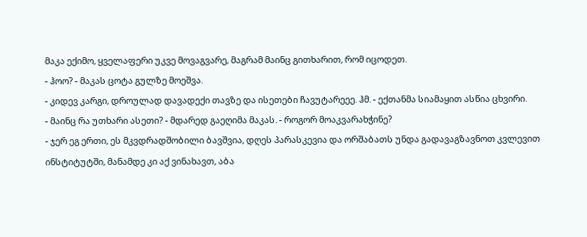მაკა ექიმო, ყველაფერი უკვე მოვაგვარე, მაგრამ მაინც გითხარით, რომ იცოდეთ.
- ჰოო? - მაკას ცოტა გულზე მოეშვა.
- კიდევ კარგი, დროულად დავადექი თავზე და ისეთები ჩავუტარეეე. ჰმ. - ექთანმა სიამაყით ასწია ცხვირი.
- მაინც რა უთხარი ასეთი? - მდარედ გაეღიმა მაკას. - როგორ მოაკვარახჭინე?
- ჯერ ეგ ერთი, ეს მკვდრადშობილი ბავშვია, დღეს პარასკევია და ორშაბათს უნდა გადავაგზავნოთ კვლევით ინსტიტუტში, მანამდე კი აქ ვინახავთ, აბა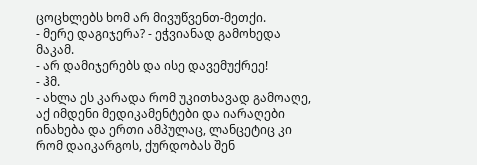ცოცხლებს ხომ არ მივუწვენთ-მეთქი.
- მერე დაგიჯერა? - ეჭვიანად გამოხედა მაკამ.
- არ დამიჯერებს და ისე დავემუქრეე!
- ჰმ.
- ახლა ეს კარადა რომ უკითხავად გამოაღე, აქ იმდენი მედიკამენტები და იარაღები ინახება და ერთი ამპულაც, ლანცეტიც კი რომ დაიკარგოს, ქურდობას შენ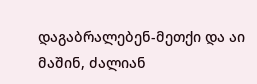დაგაბრალებენ-მეთქი და აი მაშინ, ძალიან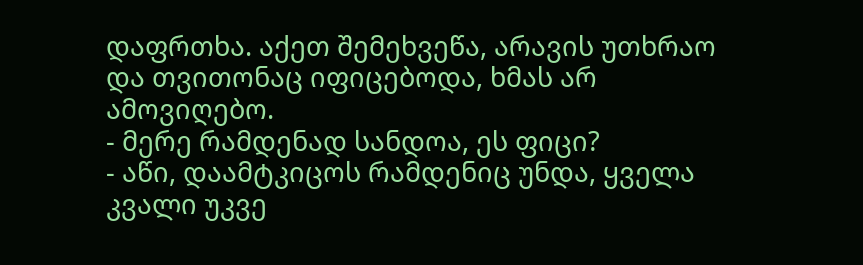დაფრთხა. აქეთ შემეხვეწა, არავის უთხრაო და თვითონაც იფიცებოდა, ხმას არ ამოვიღებო.
- მერე რამდენად სანდოა, ეს ფიცი?
- აწი, დაამტკიცოს რამდენიც უნდა, ყველა კვალი უკვე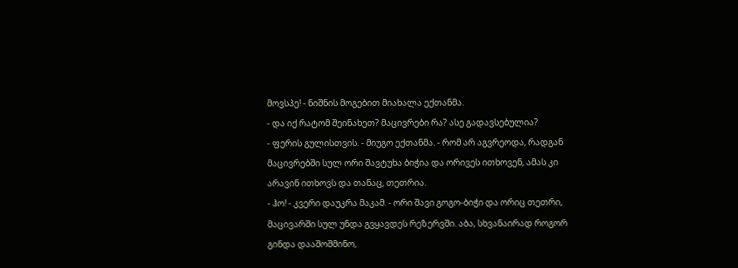მოვსპე! - ნიშნის მოგებით მიახალა ექთანმა.
- და იქ რატომ შეინახეთ? მაცივრები რა? ასე გადავსებულია?
- ფერის გულისთვის. - მიუგო ექთანმა. - რომ არ აგვრეოდა, რადგან მაცივრებში სულ ორი შავტუხა ბიჭია და ორივეს ითხოვენ, ამას კი არავინ ითხოვს და თანაც, თეთრია.
- ჰო! - კვერი დაუკრა მაკამ. - ორი შავი გოგო-ბიჭი და ორიც თეთრი, მაცივარში სულ უნდა გვყავდეს რეზერვში. აბა, სხვანაირად როგორ გინდა დააშოშმინო,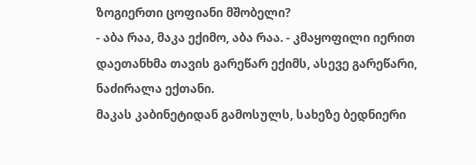ზოგიერთი ცოფიანი მშობელი?
- აბა რაა, მაკა ექიმო, აბა რაა. - კმაყოფილი იერით დაეთანხმა თავის გარეწარ ექიმს, ასევე გარეწარი, ნაძირალა ექთანი.
მაკას კაბინეტიდან გამოსულს, სახეზე ბედნიერი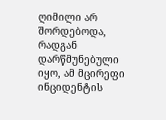ღიმილი არ შორდებოდა, რადგან დარწმუნებული იყო, ამ მცირეფი ინციდენტის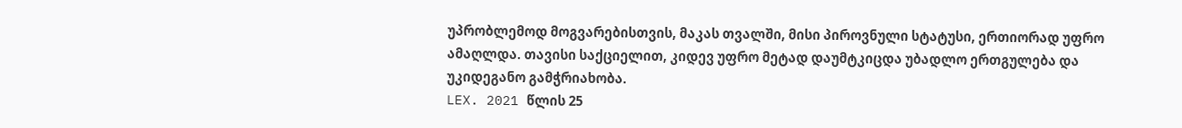უპრობლემოდ მოგვარებისთვის, მაკას თვალში, მისი პიროვნული სტატუსი, ერთიორად უფრო ამაღლდა. თავისი საქციელით, კიდევ უფრო მეტად დაუმტკიცდა უბადლო ერთგულება და უკიდეგანო გამჭრიახობა.
LEX. 2021 წლის 25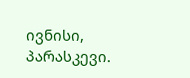ივნისი, პარასკევი.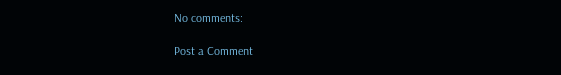No comments:

Post a Comment